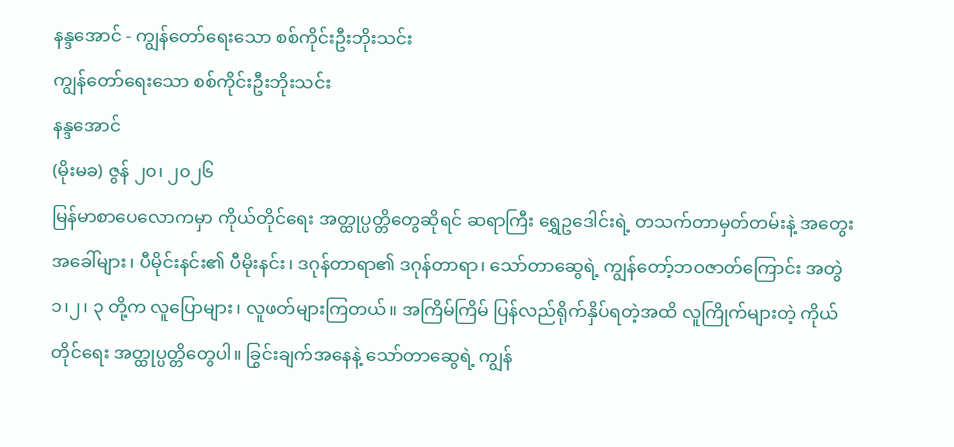နန္ဒအောင် - ကျွန်တော်ရေးသော စစ်ကိုင်းဦးဘိုးသင်း
ကျွန်တော်ရေးသော စစ်ကိုင်းဦးဘိုးသင်း
နန္ဒအောင်
(မိုးမခ) ဇွန် ၂၀၊ ၂၀၂၆
မြန်မာစာပေလောကမှာ ကိုယ်တိုင်ရေး အတ္ထုပ္ပတ္တိတွေဆိုရင် ဆရာကြီး ရွှေဥဒေါင်းရဲ့ တသက်တာမှတ်တမ်းနဲ့ အတွေးအခေါ်များ၊ ပီမိုင်းနင်း၏ ပီမိုးနင်း၊ ဒဂုန်တာရာ၏ ဒဂုန်တာရာ၊ သော်တာဆွေရဲ့ ကျွန်တော့်ဘဝဇာတ်ကြောင်း အတွဲ၁၊၂၊ ၃ တို့က လူပြောများ၊ လူဖတ်များကြတယ်။ အကြိမ်ကြိမ် ပြန်လည်ရိုက်နှိပ်ရတဲ့အထိ လူကြိုက်များတဲ့ ကိုယ်တိုင်ရေး အတ္ထုပ္ပတ္တိတွေပါ။ ခြွင်းချက်အနေနဲ့ သော်တာဆွေရဲ့ ကျွန်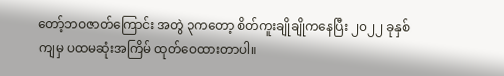တော့်ဘဝဇာတ်ကြောင်း အတွဲ ၃ကတော့ စိတ်ကူးချိုချိုကနေပြီး ၂၀၂၂ ခုနှစ်ကျမှ ပထမဆုံးအကြိမ် ထုတ်ဝေထားတာပါ။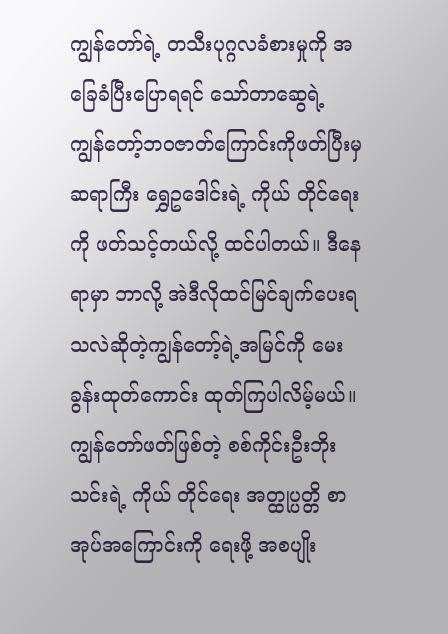ကျွန်တော်ရဲ့ တသီးပုဂ္ဂလခံစားမှုကို အခြေခံပြီးပြောရရင် သော်တာဆွေရဲ့ ကျွန်တော့်ဘဝဇာတ်ကြောင်းကိုဖတ်ပြီးမှ ဆရာကြီး ရွှေဥဒေါင်းရဲ့ ကိုယ် တိုင်ရေးကို ဖတ်သင့်တယ်လို့ ထင်ပါတယ်။ ဒီနေရာမှာ ဘာလို့ အဲဒီလိုထင်မြင်ချက်ပေးရသလဲဆိုတဲ့ကျွန်တော့်ရဲ့အမြင်ကို မေးခွန်းထုတ်ကောင်း ထုတ်ကြပါလိမ့်မယ်။ ကျွန်တော်ဖတ်ဖြစ်တဲ့ စစ်ကိုင်းဦးဘိုးသင်းရဲ့ ကိုယ် တိုင်ရေး အတ္ထုပ္ပတ္တိ စာအုပ်အကြောင်းကို ရေးဖို့ အစပျိုး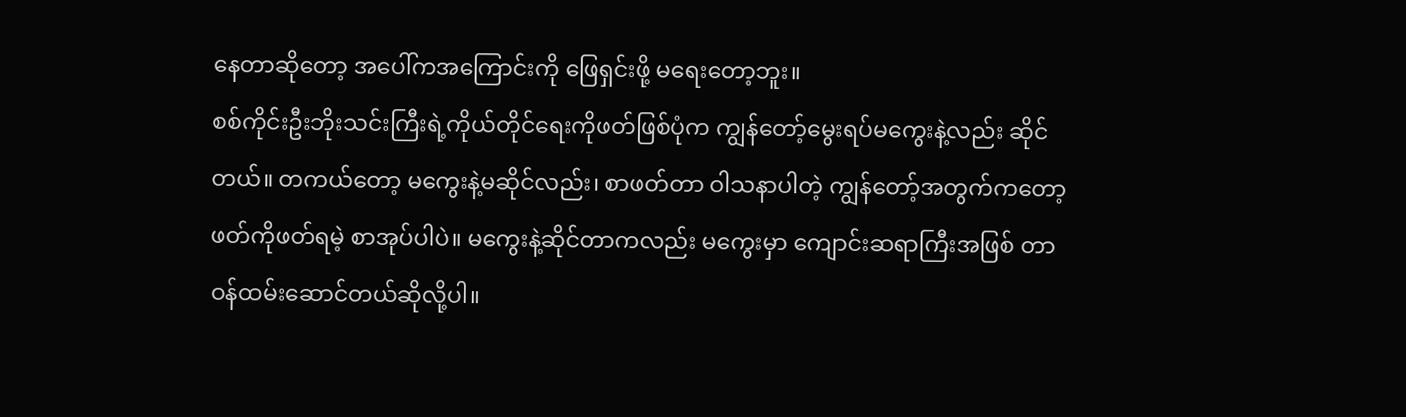နေတာဆိုတော့ အပေါ်ကအကြောင်းကို ဖြေရှင်းဖို့ မရေးတော့ဘူး။
စစ်ကိုင်းဦးဘိုးသင်းကြီးရဲ့ကိုယ်တိုင်ရေးကိုဖတ်ဖြစ်ပုံက ကျွန်တော့်မွေးရပ်မကွေးနဲ့လည်း ဆိုင်တယ်။ တကယ်တော့ မကွေးနဲ့မဆိုင်လည်း၊ စာဖတ်တာ ဝါသနာပါတဲ့ ကျွန်တော့်အတွက်ကတော့ ဖတ်ကိုဖတ်ရမဲ့ စာအုပ်ပါပဲ။ မကွေးနဲ့ဆိုင်တာကလည်း မကွေးမှာ ကျောင်းဆရာကြီးအဖြစ် တာဝန်ထမ်းဆောင်တယ်ဆိုလို့ပါ။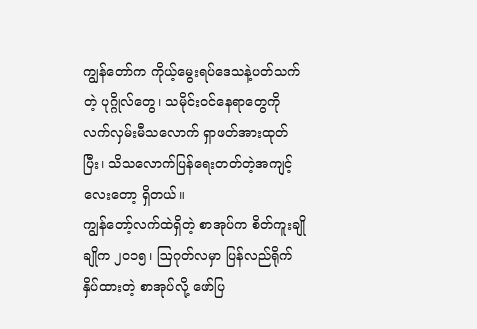ကျွန်တော်က ကိုယ့်မွေးရပ်ဒေသနဲ့ပတ်သက်တဲ့ ပုဂ္ဂိုလ်တွေ၊ သမိုင်းဝင်နေရာတွေကို လက်လှမ်းမီသလောက် ရှာဖတ်အားထုတ်ပြီး၊ သိသလောက်ပြန်ရေးတတ်တဲ့အကျင့်လေးတော့ ရှိတယ်။
ကျွန်တော့်လက်ထဲရှိတဲ့ စာအုပ်က စိတ်ကူးချိုချိုက ၂၀၁၅၊ ဩဂုတ်လမှာ ပြန်လည်ရိုက်နှိပ်ထားတဲ့ စာအုပ်လို့ ဖော်ပြ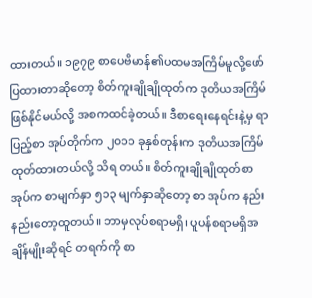ထားတယ်။ ၁၉၇၉ စာပေဗိမာန်၏ပထမအကြိမ်မူလို့ဖော်ပြထားတာဆိုတော့ စိတ်ကူးချိုချိုထုတ်က ဒုတိယအကြိမ်ဖြစ်နိုင်မယ်လို့ အစကထင်ခဲ့တယ်။ ဒီစာရေးနေရင်းနဲ့မှ ရာပြည့်စာ အုပ်တိုက်က ၂၀၁၁ ခုနှစ်တုန်းက ဒုတိယအကြိမ်ထုတ်ထားတယ်လို့ သိရ တယ်။ စိတ်ကူးချိုချိုထုတ်စာအုပ်က စာမျက်နှာ ၅၁၃ မျက်နှာဆိုတော့ စာ အုပ်က နည်းနည်းတော့ထူတယ်။ ဘာမှလုပ်စရာမရှိ၊ ပူပန်စရာမရှိအချိန်မျိုးဆိုရင် တရက်ကို စာ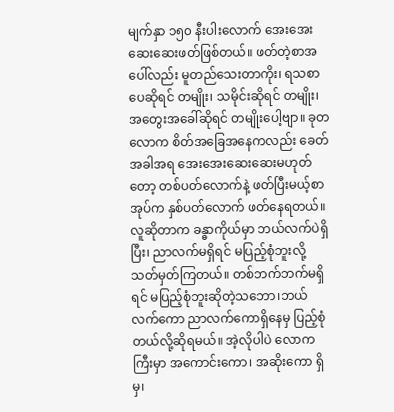မျက်နှာ ၁၅၀ နီးပါးလောက် အေးအေးဆေးဆေးဖတ်ဖြစ်တယ်။ ဖတ်တဲ့စာအပေါ်လည်း မူတည်သေးတာကိုး၊ ရသစာပေဆိုရင် တမျိုး၊ သမိုင်းဆိုရင် တမျိုး၊ အတွေးအခေါ်ဆိုရင် တမျိုးပေါ့ဗျာ။ ခုတလောက စိတ်အခြေအနေကလည်း ခေတ်အခါအရ အေးအေးဆေးဆေးမဟုတ်တော့ တစ်ပတ်လောက်နဲ့ ဖတ်ပြီးမယ့်စာအုပ်က နှစ်ပတ်လောက် ဖတ်နေရတယ်။
လူဆိုတာက ခန္ဓာကိုယ်မှာ ဘယ်လက်ပဲရှိပြီး၊ ညာလက်မရှိရင် မပြည့်စုံဘူးလို့ သတ်မှတ်ကြတယ်။ တစ်ဘက်ဘက်မရှိရင် မပြည့်စုံဘူးဆိုတဲ့သဘော၊ဘယ်လက်ကော ညာလက်ကောရှိနေမှ ပြည့်စုံတယ်လို့ဆိုရမယ်။ အဲ့လိုပါပဲ လောကကြီးမှာ အကောင်းကော၊ အဆိုးကော ရှိမှ၊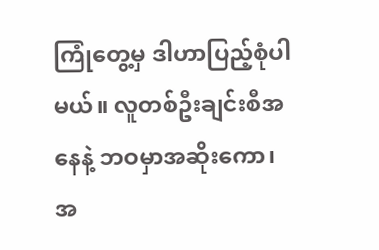ကြုံတွေ့မှ ဒါဟာပြည့်စုံပါမယ်။ လူတစ်ဦးချင်းစီအနေနဲ့ ဘဝမှာအဆိုးကော၊ အ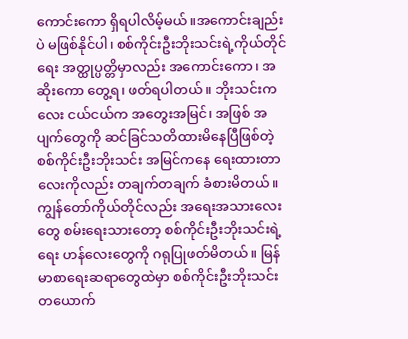ကောင်းကော ရှိရပါလိမ့်မယ်။အကောင်းချည်းပဲ မဖြစ်နိုင်ပါ၊ စစ်ကိုင်းဦးဘိုးသင်းရဲ့ကိုယ်တိုင်ရေး အတ္ထုပ္ပတ္တိမှာလည်း အကောင်းကော၊ အဆိုးကော တွေ့ရ၊ ဖတ်ရပါတယ်။ ဘိုးသင်းကလေး ငယ်ငယ်က အတွေးအမြင်၊ အဖြစ် အပျက်တွေကို ဆင်ခြင်သတိထားမိနေပြီဖြစ်တဲ့ စစ်ကိုင်းဦးဘိုးသင်း အမြင်ကနေ ရေးထားတာလေးကိုလည်း တချက်တချက် ခံစားမိတယ်။
ကျွန်တော်ကိုယ်တိုင်လည်း အရေးအသားလေးတွေ စမ်းရေးသားတော့ စစ်ကိုင်းဦးဘိုးသင်းရဲ့ ရေး ဟန်လေးတွေကို ဂရုပြုဖတ်မိတယ်။ မြန်မာစာရေးဆရာတွေထဲမှာ စစ်ကိုင်းဦးဘိုးသင်းတယောက်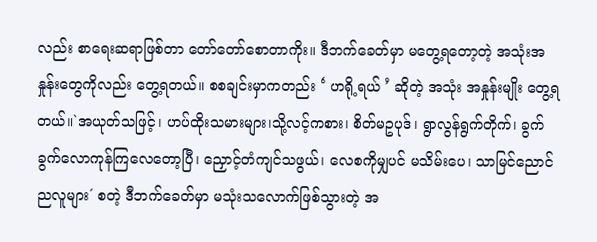လည်း စာရေးဆရာဖြစ်တာ တော်တော်စောတာကိုး။ ဒီဘက်ခေတ်မှာ မတွေ့ရတော့တဲ့ အသုံးအနှုန်းတွေကိုလည်း တွေ့ရတယ်။ စစချင်းမှာကတည်း ‘ ဟရို့ရယ် ’ ဆိုတဲ့ အသုံး အနှုန်းမျိုး တွေ့ရတယ်။`အယုတ်သဖြင့်၊ ဟပ်ထိုးသမားများ၊သို့လင့်ကစား၊ စိတ်မဥပုဒ်၊ ရွာလွန်ရွက်တိုက်၊ ခွက်ခွက်လောကုန်ကြလေတော့ပြီ၊ ညှောင့်တံကျင်သဖွယ်၊ လေစကိုမျှပင် မသိမ်းပေ၊ သာမြင်ညောင် ညလူများ´ စတဲ့ ဒီဘက်ခေတ်မှာ မသုံးသလောက်ဖြစ်သွားတဲ့ အ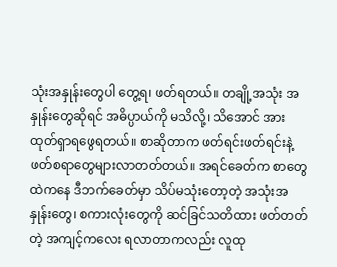သုံးအနှုန်းတွေပါ တွေ့ရ၊ ဖတ်ရတယ်။ တချို့အသုံး အနှုန်းတွေဆိုရင် အဓိပ္ပာယ်ကို မသိလို့၊ သိအောင် အားထုတ်ရှာရဖွေရတယ်။ စာဆိုတာက ဖတ်ရင်းဖတ်ရင်းနဲ့ ဖတ်စရာတွေများလာတတ်တယ်။ အရင်ခေတ်က စာတွေထဲကနေ ဒီဘက်ခေတ်မှာ သိပ်မသုံးတော့တဲ့ အသုံးအနှုန်းတွေ၊ စကားလုံးတွေကို ဆင်ခြင်သတိထား ဖတ်တတ်တဲ့ အကျင့်ကလေး ရလာတာကလည်း လူထု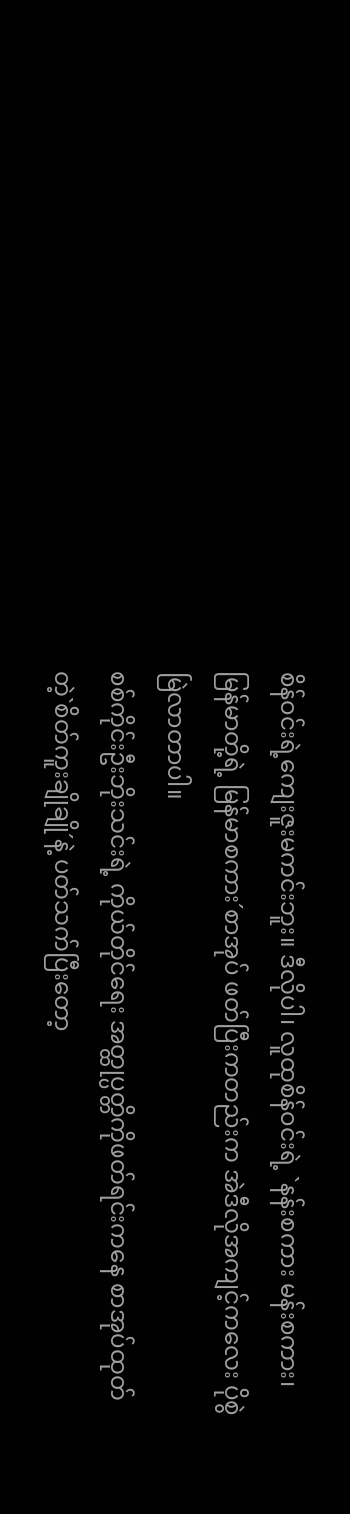စိန်ဝင်းရဲ့ကျေးဇူးမကင်းဘူး။ ဒီလိုပါ၊ လူထုစိန်ဝင်းရဲ့ `နန်းစကား မန်းစကား၊ မြန်မာတို့ရဲ့ မြန်မာစကား´စာအုပ် ဖတ်ပြီးကတည်းက အဲဒီလိုအကျင့်ကလေး ပိုစွဲမြဲလာတာပါ။
စစ်ကိုင်းဦးဘိုးသင်းရဲ့ ကိုယ်တိုင်ရေး အတ္ထုပ္ပတ္တိကိုဖတ်ရင်းကနေ စာအုပ်ထုတ်တဲ့`စိတ်ကူးချိုချို´နဲ့ ပတ်သက်ပြီးတော့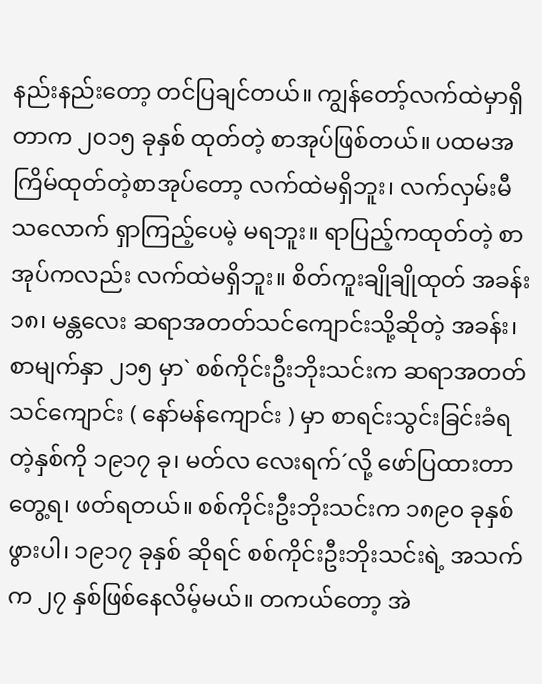နည်းနည်းတော့ တင်ပြချင်တယ်။ ကျွန်တော့်လက်ထဲမှာရှိတာက ၂၀၁၅ ခုနှစ် ထုတ်တဲ့ စာအုပ်ဖြစ်တယ်။ ပထမအကြိမ်ထုတ်တဲ့စာအုပ်တော့ လက်ထဲမရှိဘူး၊ လက်လှမ်းမီသလောက် ရှာကြည့်ပေမဲ့ မရဘူး။ ရာပြည့်ကထုတ်တဲ့ စာအုပ်ကလည်း လက်ထဲမရှိဘူး။ စိတ်ကူးချိုချိုထုတ် အခန်း ၁၈၊ မန္တလေး ဆရာအတတ်သင်ကျောင်းသို့ဆိုတဲ့ အခန်း၊ စာမျက်နှာ ၂၁၅ မှာ` စစ်ကိုင်းဦးဘိုးသင်းက ဆရာအတတ်သင်ကျောင်း ( နော်မန်ကျောင်း ) မှာ စာရင်းသွင်းခြင်းခံရတဲ့နှစ်ကို ၁၉၁၇ ခု၊ မတ်လ လေးရက်´လို့ ဖော်ပြထားတာ တွေ့ရ၊ ဖတ်ရတယ်။ စစ်ကိုင်းဦးဘိုးသင်းက ၁၈၉၀ ခုနှစ်ဖွားပါ၊ ၁၉၁၇ ခုနှစ် ဆိုရင် စစ်ကိုင်းဦးဘိုးသင်းရဲ့ အသက်က ၂၇ နှစ်ဖြစ်နေလိမ့်မယ်။ တကယ်တော့ အဲ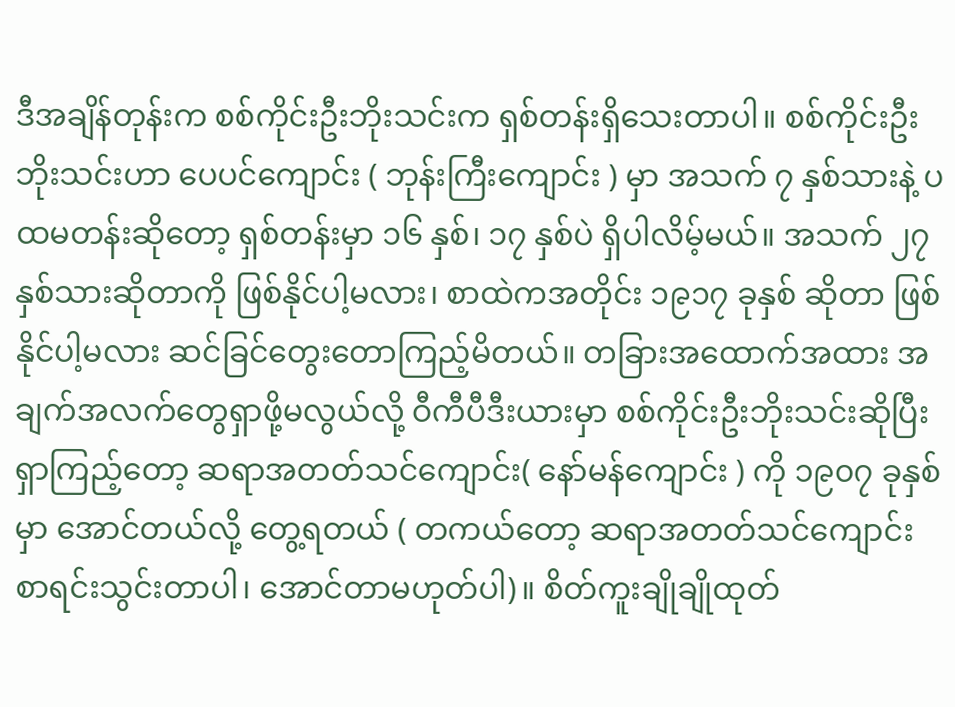ဒီအချိန်တုန်းက စစ်ကိုင်းဦးဘိုးသင်းက ရှစ်တန်းရှိသေးတာပါ။ စစ်ကိုင်းဦးဘိုးသင်းဟာ ပေပင်ကျောင်း ( ဘုန်းကြီးကျောင်း ) မှာ အသက် ၇ နှစ်သားနဲ့ ပထမတန်းဆိုတော့ ရှစ်တန်းမှာ ၁၆ နှစ်၊ ၁၇ နှစ်ပဲ ရှိပါလိမ့်မယ်။ အသက် ၂၇ နှစ်သားဆိုတာကို ဖြစ်နိုင်ပါ့မလား၊ စာထဲကအတိုင်း ၁၉၁၇ ခုနှစ် ဆိုတာ ဖြစ်နိုင်ပါ့မလား ဆင်ခြင်တွေးတောကြည့်မိတယ်။ တခြားအထောက်အထား အချက်အလက်တွေရှာဖို့မလွယ်လို့ ဝီကီပီဒီးယားမှာ စစ်ကိုင်းဦးဘိုးသင်းဆိုပြီး ရှာကြည့်တော့ ဆရာအတတ်သင်ကျောင်း( နော်မန်ကျောင်း ) ကို ၁၉၀၇ ခုနှစ်မှာ အောင်တယ်လို့ တွေ့ရတယ် ( တကယ်တော့ ဆရာအတတ်သင်ကျောင်း စာရင်းသွင်းတာပါ၊ အောင်တာမဟုတ်ပါ)။ စိတ်ကူးချိုချိုထုတ်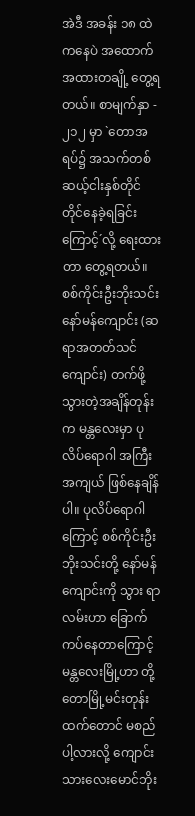အဲဒီ အခန်း ၁၈ ထဲကနေပဲ အထောက်အထားတချို့ တွေ့ရတယ်။ စာမျက်နှာ - ၂၁၂ မှာ `တောအရပ်၌ အသက်တစ်ဆယ့်ငါးနှစ်တိုင်တိုင်နေခဲ့ရခြင်းကြောင့်´လို့ ရေးထားတာ တွေ့ရတယ်။ စစ်ကိုင်းဦးဘိုးသင်း နော်မန်ကျောင်း (ဆရာအတတ်သင်ကျောင်း) တက်ဖို့ သွားတဲ့အချိန်တုန်းက မန္တလေးမှာ ပုလိပ်ရောဂါ အကြီးအကျယ် ဖြစ်နေချိန်ပါ။ ပုလိပ်ရောဂါကြောင့် စစ်ကိုင်းဦးဘိုးသင်းတို့ နော်မန်ကျောင်းကို သွား ရာလမ်းဟာ ခြောက်ကပ်နေတာကြောင့် မန္တလေးမြို့ဟာ တို့တောမြို့မင်းတုန်းထက်တောင် မစည်ပါ့လားလို့ ကျောင်း သားလေးမောင်ဘိုး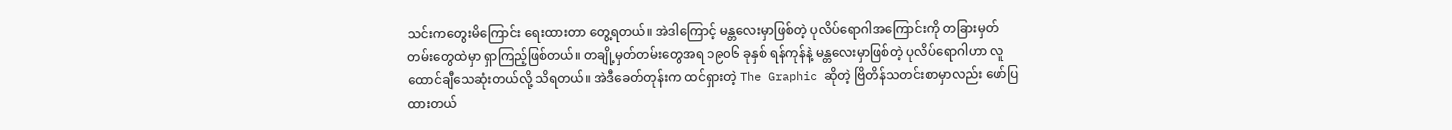သင်းကတွေးမိကြောင်း ရေးထားတာ တွေ့ရတယ်။ အဲဒါကြောင့် မန္တလေးမှာဖြစ်တဲ့ ပုလိပ်ရောဂါအကြောင်းကို တခြားမှတ်တမ်းတွေထဲမှာ ရှာကြည့်ဖြစ်တယ်။ တချို့မှတ်တမ်းတွေအရ ၁၉၀၆ ခုနှစ် ရန်ကုန်နဲ့ မန္တလေးမှာဖြစ်တဲ့ ပုလိပ်ရောဂါဟာ လူထောင်ချီသေဆုံးတယ်လို့ သိရတယ်။ အဲဒီခေတ်တုန်းက ထင်ရှားတဲ့ The Graphic ဆိုတဲ့ ဗြိတိန်သတင်းစာမှာလည်း ဖော်ပြထားတယ်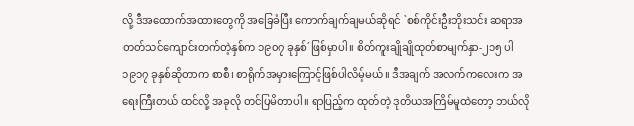လို့ ဒီအထောက်အထားတွေကို အခြေခံပြီး ကောက်ချက်ချမယ်ဆိုရင် `စစ်ကိုင်းဦးဘိုးသင်း ဆရာအတတ်သင်ကျောင်းတက်တဲ့နှစ်က ၁၉၀၇ ခုနှစ်´ဖြစ်မှာပါ။ စိတ်ကူးချိုချိုထုတ်စာမျက်နှာ-၂၁၅ ပါ ၁၉၁၇ ခုနှစ်ဆိုတာက စာစီ၊ စာရိုက်အမှားကြောင့်ဖြစ်ပါလိမ့်မယ်။ ဒီအချက် အလက်ကလေးက အရေးကြီးတယ် ထင်လို့ အခုလို တင်ပြမိတာပါ။ ရာပြည့်က ထုတ်တဲ့ ဒုတိယအကြိမ်မူထဲတော့ ဘယ်လို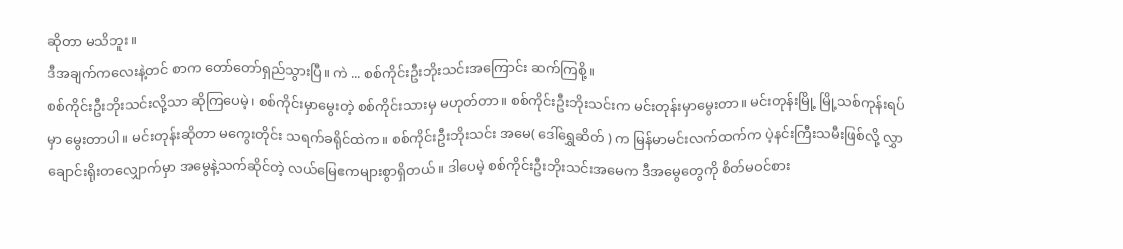ဆိုတာ မသိဘူး။
ဒီအချက်ကလေးနဲ့တင် စာက တော်တော်ရှည်သွားပြီ။ ကဲ ... စစ်ကိုင်းဦးဘိုးသင်းအကြောင်း ဆက်ကြစို့။
စစ်ကိုင်းဦးဘိုးသင်းလို့သာ ဆိုကြပေမဲ့၊ စစ်ကိုင်းမှာမွေးတဲ့ စစ်ကိုင်းသားမှ မဟုတ်တာ။ စစ်ကိုင်းဦးဘိုးသင်းက မင်းတုန်းမှာမွေးတာ။ မင်းတုန်းမြို့ မြို့သစ်ကုန်းရပ်မှာ မွေးတာပါ။ မင်းတုန်းဆိုတာ မကွေးတိုင်း သရက်ခရိုင်ထဲက။ စစ်ကိုင်းဦးဘိုးသင်း အမေ( ဒေါ်ရွှေဆိတ် ) က မြန်မာမင်းလက်ထက်က ပဲ့နင်းကြီးသမီးဖြစ်လို့ လွှာချောင်းရိုးတလျှောက်မှာ အမွေနဲ့သက်ဆိုင်တဲ့ လယ်မြေဧကများစွာရှိတယ်။ ဒါပေမဲ့ စစ်ကိုင်းဦးဘိုးသင်းအမေက ဒီအမွေတွေကို စိတ်မဝင်စား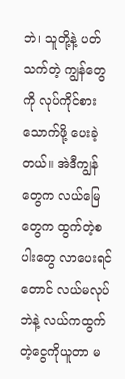ဘဲ၊ သူတို့နဲ့ ပတ်သက်တဲ့ ကျွန်တွေကို လုပ်ကိုင်စားသောက်ဖို့ ပေးခဲ့တယ်။ အဲဒီကျွန်တွေက လယ်မြေတွေက ထွက်တဲ့စပါးတွေ လာပေးရင်တောင် လယ်မလုပ်ဘဲနဲ့ လယ်ကထွက်တဲ့ငွေကိုယူတာ မ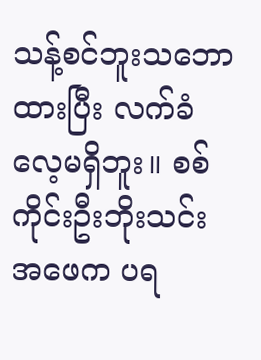သန့်စင်ဘူးသဘောထားပြီး လက်ခံလေ့မရှိဘူး။ စစ်ကိုင်းဦးဘိုးသင်း အဖေက ပရ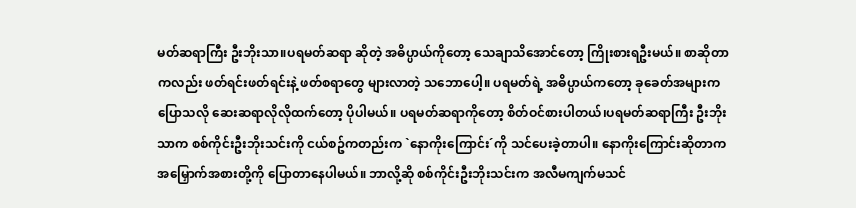မတ်ဆရာကြီး ဦးဘိုးသာ။ပရမတ်ဆရာ ဆိုတဲ့ အဓိပ္ပာယ်ကိုတော့ သေချာသိအောင်တော့ ကြိုးစားရဦးမယ်။ စာဆိုတာကလည်း ဖတ်ရင်းဖတ်ရင်းနဲ့ ဖတ်စရာတွေ များလာတဲ့ သဘောပေါ့။ ပရမတ်ရဲ့ အဓိပ္ပာယ်ကတော့ ခုခေတ်အများက ပြောသလို ဆေးဆရာလိုလိုထက်တော့ ပိုပါမယ်။ ပရမတ်ဆရာကိုတော့ စိတ်ဝင်စားပါတယ်၊ပရမတ်ဆရာကြီး ဦးဘိုးသာက စစ်ကိုင်းဦးဘိုးသင်းကို ငယ်စဥ်ကတည်းက `နောကိုးကြောင်း´ကို သင်ပေးခဲ့တာပါ။ နောကိုးကြောင်းဆိုတာက အမြှောက်အစားတို့ကို ပြောတာနေပါမယ်။ ဘာလို့ဆို စစ်ကိုင်းဦးဘိုးသင်းက အလီမကျက်မသင်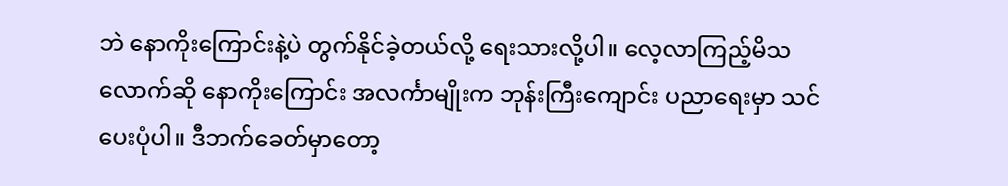ဘဲ နောကိုးကြောင်းနဲ့ပဲ တွက်နိုင်ခဲ့တယ်လို့ ရေးသားလို့ပါ။ လေ့လာကြည့်မိသလောက်ဆို နောကိုးကြောင်း အလင်္ကာမျိုးက ဘုန်းကြီးကျောင်း ပညာရေးမှာ သင်ပေးပုံပါ။ ဒီဘက်ခေတ်မှာတော့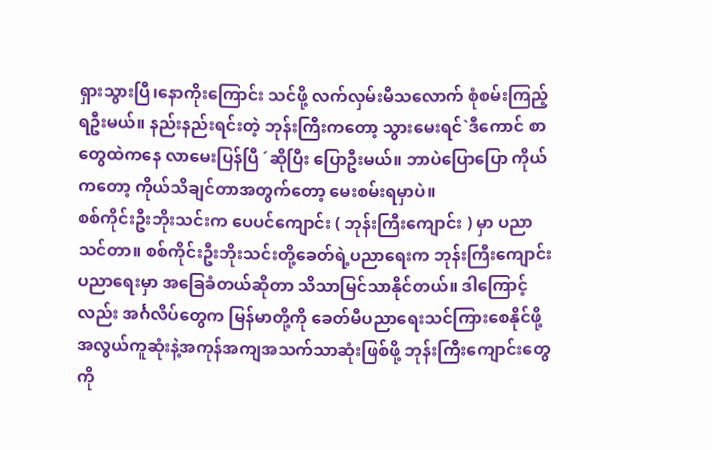ရှားသွားပြီ၊နောကိုးကြောင်း သင်ဖို့ လက်လှမ်းမီသလောက် စုံစမ်းကြည့်ရဦးမယ်။ နည်းနည်းရင်းတဲ့ ဘုန်းကြီးကတော့ သွားမေးရင်`ဒီကောင် စာတွေထဲကနေ လာမေးပြန်ပြီ ´ဆိုပြီး ပြောဦးမယ်။ ဘာပဲပြောပြော ကိုယ်ကတော့ ကိုယ်သိချင်တာအတွက်တော့ မေးစမ်းရမှာပဲ။
စစ်ကိုင်းဦးဘိုးသင်းက ပေပင်ကျောင်း ( ဘုန်းကြီးကျောင်း ) မှာ ပညာသင်တာ။ စစ်ကိုင်းဦးဘိုးသင်းတို့ခေတ်ရဲ့ပညာရေးက ဘုန်းကြီးကျောင်း ပညာရေးမှာ အခြေခံတယ်ဆိုတာ သိသာမြင်သာနိုင်တယ်။ ဒါကြောင့်လည်း အင်္ဂလိပ်တွေက မြန်မာတို့ကို ခေတ်မီပညာရေးသင်ကြားစေနိုင်ဖို့ အလွယ်ကူဆုံးနဲ့အကုန်အကျအသက်သာဆုံးဖြစ်ဖို့ ဘုန်းကြီးကျောင်းတွေကို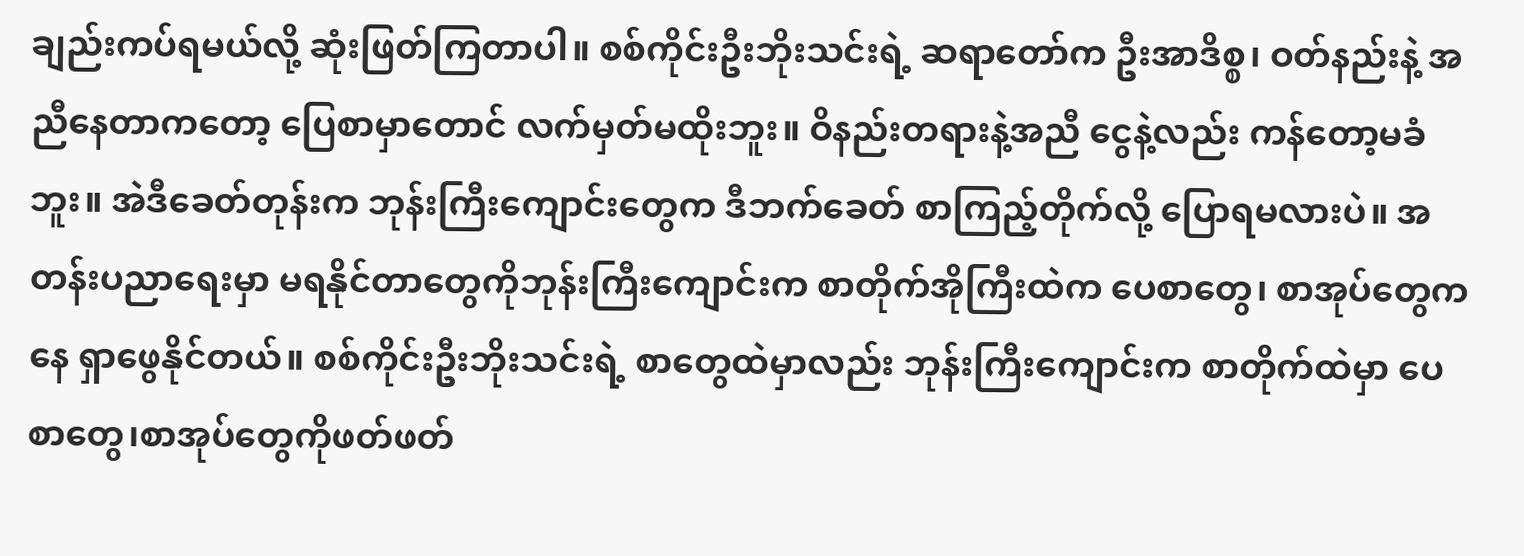ချည်းကပ်ရမယ်လို့ ဆုံးဖြတ်ကြတာပါ။ စစ်ကိုင်းဦးဘိုးသင်းရဲ့ ဆရာတော်က ဦးအာဒိစ္စ၊ ဝတ်နည်းနဲ့ အညီနေတာကတော့ ပြေစာမှာတောင် လက်မှတ်မထိုးဘူး။ ဝိနည်းတရားနဲ့အညီ ငွေနဲ့လည်း ကန်တော့မခံဘူး။ အဲဒီခေတ်တုန်းက ဘုန်းကြီးကျောင်းတွေက ဒီဘက်ခေတ် စာကြည့်တိုက်လို့ ပြောရမလားပဲ။ အတန်းပညာရေးမှာ မရနိုင်တာတွေကိုဘုန်းကြီးကျောင်းက စာတိုက်အိုကြီးထဲက ပေစာတွေ၊ စာအုပ်တွေကနေ ရှာဖွေနိုင်တယ်။ စစ်ကိုင်းဦးဘိုးသင်းရဲ့ စာတွေထဲမှာလည်း ဘုန်းကြီးကျောင်းက စာတိုက်ထဲမှာ ပေစာတွေ၊စာအုပ်တွေကိုဖတ်ဖတ်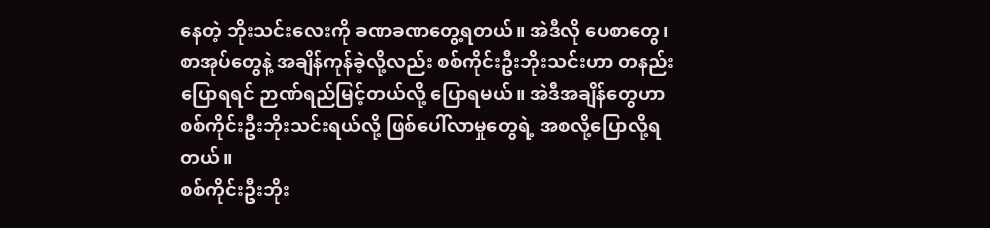နေတဲ့ ဘိုးသင်းလေးကို ခဏခဏတွေ့ရတယ်။ အဲဒီလို ပေစာတွေ၊စာအုပ်တွေနဲ့ အချိန်ကုန်ခဲ့လို့လည်း စစ်ကိုင်းဦးဘိုးသင်းဟာ တနည်းပြောရရင် ဉာဏ်ရည်မြင့်တယ်လို့ ပြောရမယ်။ အဲဒီအချိန်တွေဟာ စစ်ကိုင်းဦးဘိုးသင်းရယ်လို့ ဖြစ်ပေါ်လာမှုတွေရဲ့ အစလို့ပြောလို့ရတယ်။
စစ်ကိုင်းဦးဘိုး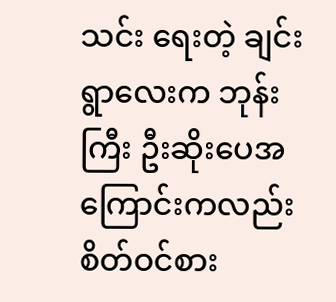သင်း ရေးတဲ့ ချင်းရွာလေးက ဘုန်းကြီး ဦးဆိုးပေအကြောင်းကလည်း စိတ်ဝင်စား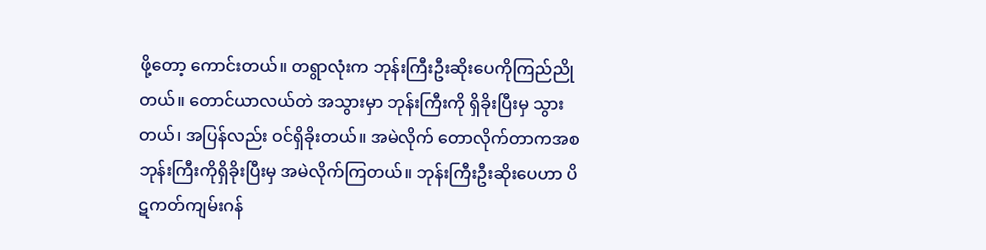ဖို့တော့ ကောင်းတယ်။ တရွာလုံးက ဘုန်းကြီးဦးဆိုးပေကိုကြည်ညိုတယ်။ တောင်ယာလယ်တဲ အသွားမှာ ဘုန်းကြီးကို ရှိခိုးပြီးမှ သွားတယ်၊ အပြန်လည်း ဝင်ရှိခိုးတယ်။ အမဲလိုက် တောလိုက်တာကအစ ဘုန်းကြီးကိုရှိခိုးပြီးမှ အမဲလိုက်ကြတယ်။ ဘုန်းကြီးဦးဆိုးပေဟာ ပိဋကတ်ကျမ်းဂန်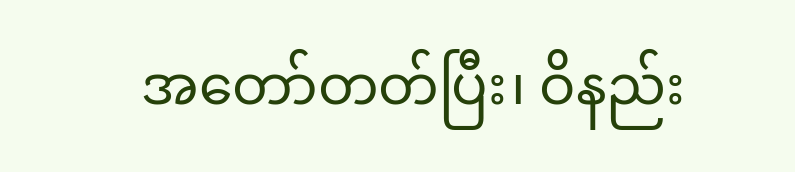အတော်တတ်ပြီး၊ ဝိနည်း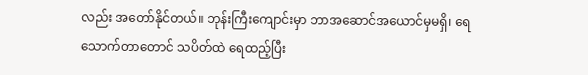လည်း အတော်နိုင်တယ်။ ဘုန်းကြီးကျောင်းမှာ ဘာအဆောင်အယောင်မှမရှိ၊ ရေသောက်တာတောင် သပိတ်ထဲ ရေထည့်ပြီး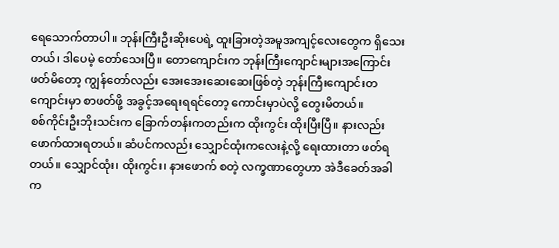ရေသောက်တာပါ။ ဘုန်းကြီးဦးဆိုးပေရဲ့ ထူးခြားတဲ့အမူအကျင့်လေးတွေက ရှိသေးတယ်၊ ဒါပေမဲ့ တော်သေးပြီ။ တောကျောင်းက ဘုန်းကြီးကျောင်းများအကြောင်း ဖတ်မိတော့ ကျွန်တော်လည်း အေးအေးဆေးဆေးဖြစ်တဲ့ ဘုန်းကြီးကျောင်းတကျောင်းမှာ စာဖတ်ဖို့ အခွင့်အရေးရရင်တော့ ကောင်းမှာပဲလို့ တွေးမိတယ်။
စစ်ကိုင်းဦးဘိုးသင်းက ခြောက်တန်းကတည်းက ထိုးကွင်း ထိုးပြီးပြီ။ နားလည်း ဖောက်ထားရတယ်။ ဆံပင်ကလည်း သျှောင်ထုံးကလေးနဲ့လို့ ရေးထားတာ ဖတ်ရတယ်။ သျှောင်ထုံး၊ ထိုးကွင်း၊ နားဖောက် စတဲ့ လက္ခဏာတွေဟာ အဲဒီခေတ်အခါက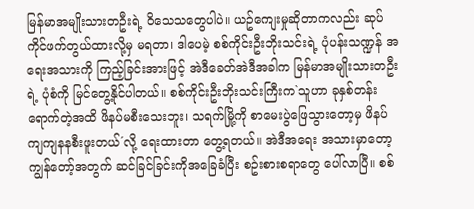မြန်မာအမျိုးသားတဦးရဲ့ ဝိသေသတွေပါပဲ။ ယဥ်ကျေးမှုဆိုတာကလည်း ဆုပ်ကိုင်ဖက်တွယ်ထားလို့မှ မရတာ၊ ဒါပေမဲ့ စစ်ကိုင်းဦးဘိုးသင်းရဲ့ ပုံပန်းသဏ္ဍန် အရေးအသားကို ကြည့်ခြင်းအားဖြင့် အဲဒီခေတ်အဲဒီအခါက မြန်မာအမျိုးသားတဦးရဲ့ ပုံစံကို မြင်တွေ့နိုင်ပါတယ်။ စစ်ကိုင်းဦးဘိုးသင်းကြီးက`သူဟာ ခုနှစ်တန်းရောက်တဲ့အထိ ဖိနပ်မစီးသေးဘူး၊ သရက်မြို့ကို စာမေးပွဲဖြေသွားတော့မှ ဖိနပ်ကျကျနနစီးဖူးတယ်´လို့ ရေးထားတာ တွေ့ရတယ်။ အဲဒီအရေး အသားမှာတော့ ကျွန်တော့်အတွက် ဆင်ခြင်ခြင်းကိုအခြေခံပြီး စဥ်းစားစရာတွေ ပေါ်လာပြီ။ စစ်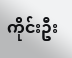ကိုင်းဦး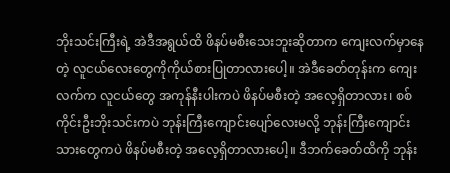ဘိုးသင်းကြီးရဲ့ အဲဒီအရွယ်ထိ ဖိနပ်မစီးသေးဘူးဆိုတာက ကျေးလက်မှာနေတဲ့ လူငယ်လေးတွေကိုကိုယ်စားပြုတာလားပေါ့။ အဲဒီခေတ်တုန်းက ကျေးလက်က လူငယ်တွေ အကုန်နီးပါးကပဲ ဖိနပ်မစီးတဲ့ အလေ့ရှိတာလား၊ စစ်ကိုင်းဦးဘိုးသင်းကပဲ ဘုန်းကြီးကျောင်းပျော်လေးမလို့ ဘုန်းကြီးကျောင်း သားတွေကပဲ ဖိနပ်မစီးတဲ့ အလေ့ရှိတာလားပေါ့။ ဒီဘက်ခေတ်ထိကို ဘုန်း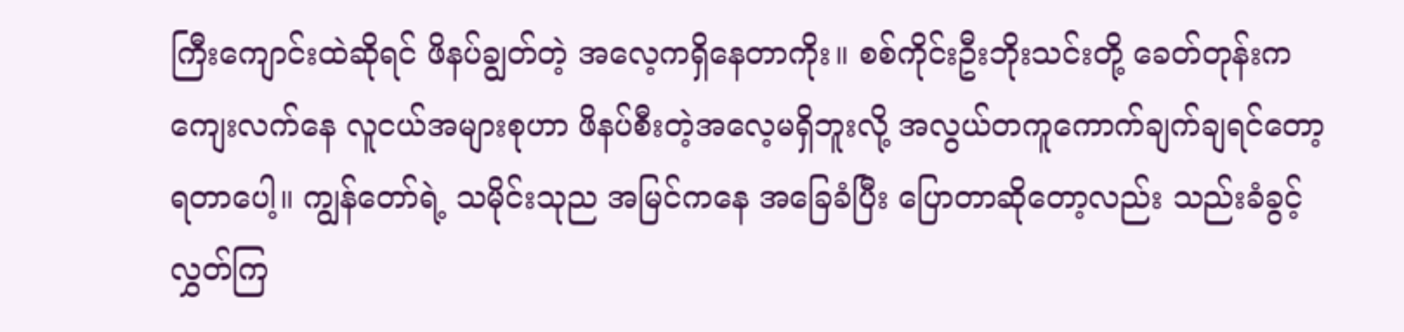ကြီးကျောင်းထဲဆိုရင် ဖိနပ်ချွတ်တဲ့ အလေ့ကရှိနေတာကိုး။ စစ်ကိုင်းဦးဘိုးသင်းတို့ ခေတ်တုန်းက ကျေးလက်နေ လူငယ်အများစုဟာ ဖိနပ်စီးတဲ့အလေ့မရှိဘူးလို့ အလွယ်တကူကောက်ချက်ချရင်တော့ ရတာပေါ့။ ကျွန်တော်ရဲ့ သမိုင်းသုည အမြင်ကနေ အခြေခံပြီး ပြောတာဆိုတော့လည်း သည်းခံခွင့်လွှတ်ကြ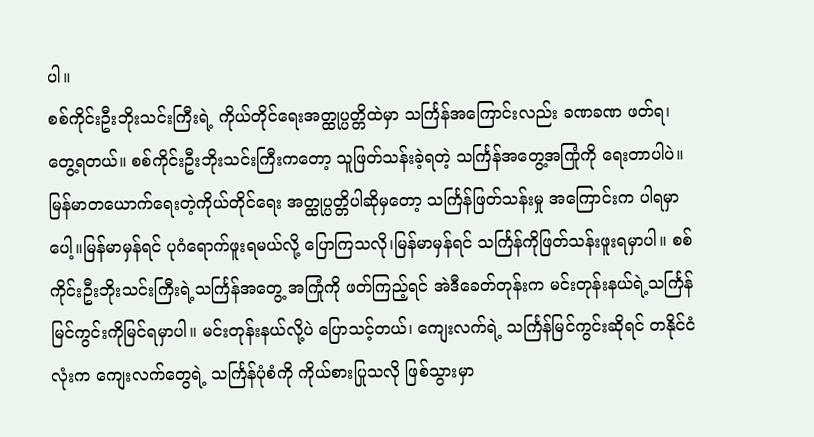ပါ။
စစ်ကိုင်းဦးဘိုးသင်းကြီးရဲ့ ကိုယ်တိုင်ရေးအတ္ထုပ္ပတ္တိထဲမှာ သင်္ကြန်အကြောင်းလည်း ခဏခဏ ဖတ်ရ၊ တွေ့ရတယ်။ စစ်ကိုင်းဦးဘိုးသင်းကြီးကတော့ သူဖြတ်သန်းခဲ့ရတဲ့ သင်္ကြန်အတွေ့အကြုံကို ရေးတာပါပဲ။ မြန်မာတယောက်ရေးတဲ့ကိုယ်တိုင်ရေး အတ္ထုပ္ပတ္တိပါဆိုမှတော့ သင်္ကြန်ဖြတ်သန်းမှု အကြောင်းက ပါရမှာပေါ့။မြန်မာမှန်ရင် ပုဂံရောက်ဖူးရမယ်လို့ ပြောကြသလို၊မြန်မာမှန်ရင် သင်္ကြန်ကိုဖြတ်သန်းဖူးရမှာပါ။ စစ်ကိုင်းဦးဘိုးသင်းကြီးရဲ့သင်္ကြန်အတွေ့ အကြုံကို ဖတ်ကြည့်ရင် အဲဒီခေတ်တုန်းက မင်းတုန်းနယ်ရဲ့သင်္ကြန်မြင်ကွင်းကိုမြင်ရမှာပါ။ မင်းတုန်းနယ်လို့ပဲ ပြောသင့်တယ်၊ ကျေးလက်ရဲ့ သင်္ကြန်မြင်ကွင်းဆိုရင် တနိုင်ငံလုံးက ကျေးလက်တွေရဲ့ သင်္ကြန်ပုံစံကို ကိုယ်စားပြုသလို ဖြစ်သွားမှာ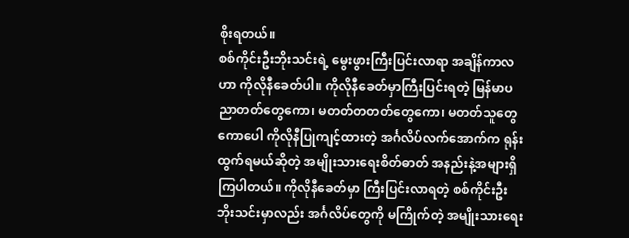စိုးရတယ်။
စစ်ကိုင်းဦးဘိုးသင်းရဲ့ မွေးဖွားကြီးပြင်းလာရာ အချိန်ကာလဟာ ကိုလိုနီခေတ်ပါ။ ကိုလိုနီခေတ်မှာကြီးပြင်းရတဲ့ မြန်မာပညာတတ်တွေကော၊ မတတ်တတတ်တွေကော၊ မတတ်သူတွေကောပေါ ကိုလိုနီပြုကျင့်ထားတဲ့ အင်္ဂလိပ်လက်အောက်က ရုန်းထွက်ရမယ်ဆိုတဲ့ အမျိုးသားရေးစိတ်ဓာတ် အနည်းနဲ့အများရှိကြပါတယ်။ ကိုလိုနီခေတ်မှာ ကြီးပြင်းလာရတဲ့ စစ်ကိုင်းဦးဘိုးသင်းမှာလည်း အင်္ဂလိပ်တွေကို မကြိုက်တဲ့ အမျိုးသားရေး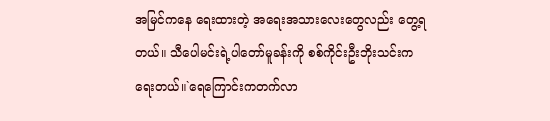အမြင်ကနေ ရေးထားတဲ့ အရေးအသားလေးတွေလည်း တွေ့ရတယ်။ သီပေါမင်းရဲ့ပါတော်မူခန်းကို စစ်ကိုင်းဦးဘိုးသင်းက ရေးတယ်။`ရေကြောင်းကတက်လာ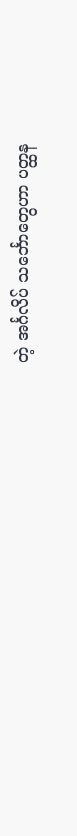တဲ့ အင်္ဂလိပ် သင်္ဘောတွေဟာ ပတ္ထန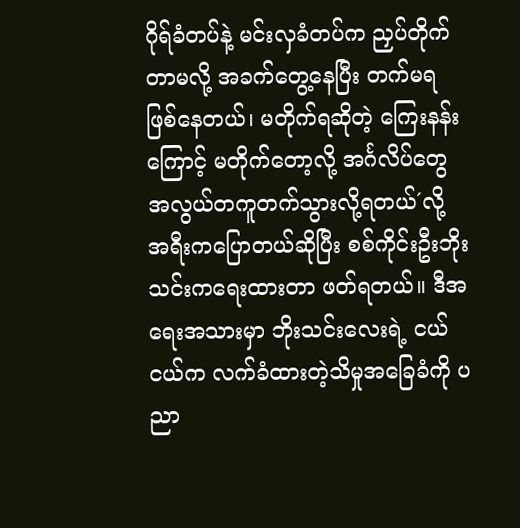ဂိုရ်ခံတပ်နဲ့ မင်းလှခံတပ်က ညှပ်တိုက်တာမလို့ အခက်တွေ့နေပြီး တက်မရ ဖြစ်နေတယ်၊ မတိုက်ရဆိုတဲ့ ကြေးနန်းကြောင့် မတိုက်တော့လို့ အင်္ဂလိပ်တွေ အလွယ်တကူတက်သွားလို့ရတယ်´လို့ အရီးကပြောတယ်ဆိုပြီး စစ်ကိုင်းဦးဘိုးသင်းကရေးထားတာ ဖတ်ရတယ်။ ဒီအရေးအသားမှာ ဘိုးသင်းလေးရဲ့ ငယ်ငယ်က လက်ခံထားတဲ့သိမှုအခြေခံကို ပညာ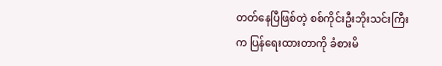တတ်နေပြီဖြစ်တဲ့ စစ်ကိုင်းဦးဘိုးသင်းကြီးက ပြန်ရေးထားတာကို ခံစားမိ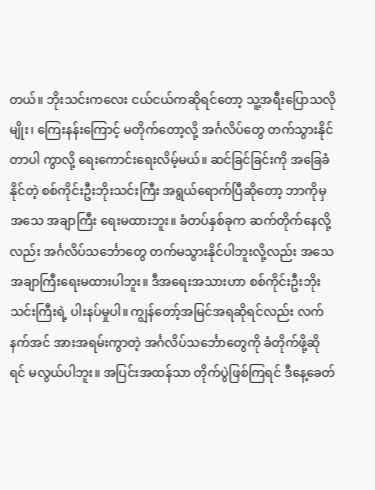တယ်။ ဘိုးသင်းကလေး ငယ်ငယ်ကဆိုရင်တော့ သူ့အရီးပြောသလိုမျိုး၊ ကြေးနန်းကြောင့် မတိုက်တော့လို့ အင်္ဂလိပ်တွေ တက်သွားနိုင်တာပါ ကွာလို့ ရေးကောင်းရေးလိမ့်မယ်။ ဆင်ခြင်ခြင်းကို အခြေခံနိုင်တဲ့ စစ်ကိုင်းဦးဘိုးသင်းကြီး အရွယ်ရောက်ပြီဆိုတော့ ဘာကိုမှ အသေ အချာကြီး ရေးမထားဘူး။ ခံတပ်နှစ်ခုက ဆက်တိုက်နေလို့လည်း အင်္ဂလိပ်သင်္ဘောတွေ တက်မသွားနိုင်ပါဘူးလို့လည်း အသေအချာကြီးရေးမထားပါဘူး။ ဒီအရေးအသားဟာ စစ်ကိုင်းဦးဘိုးသင်းကြီးရဲ့ ပါးနပ်မှုပါ။ ကျွန်တော့်အမြင်အရဆိုရင်လည်း လက်နက်အင် အားအရမ်းကွာတဲ့ အင်္ဂလိပ်သင်္ဘောတွေကို ခံတိုက်ဖို့ဆိုရင် မလွယ်ပါဘူး။ အပြင်းအထန်သာ တိုက်ပွဲဖြစ်ကြရင် ဒီနေ့ခေတ်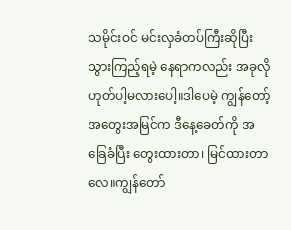သမိုင်းဝင် မင်းလှခံတပ်ကြီးဆိုပြီး သွားကြည့်ရမဲ့ နေရာကလည်း အခုလိုဟုတ်ပါ့မလားပေါ့။ဒါပေမဲ့ ကျွန်တော့်အတွေးအမြင်က ဒီနေ့ခေတ်ကို အခြေခံပြီး တွေးထားတာ၊ မြင်ထားတာလေ။ကျွန်တော်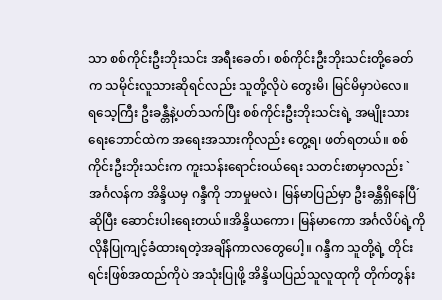သာ စစ်ကိုင်းဦးဘိုးသင်း အရီးခေတ်၊ စစ်ကိုင်းဦးဘိုးသင်းတို့ခေတ်က သမိုင်းလူသားဆိုရင်လည်း သူတို့လိုပဲ တွေးမိ၊ မြင်မိမှာပဲလေ။
ရသေ့ကြီး ဦးခန္တီနဲ့ပတ်သက်ပြီး စစ်ကိုင်းဦးဘိုးသင်းရဲ့ အမျိုးသားရေးဘောင်ထဲက အရေးအသားကိုလည်း တွေ့ရ၊ ဖတ်ရတယ်။ စစ်ကိုင်းဦးဘိုးသင်းက ကူးသန်းရောင်းဝယ်ရေး သတင်းစာမှာလည်း `အင်္ဂလန်က အိန္ဒိယမှ ဂန္ဒီကို ဘာမှုမလဲ၊ မြန်မာပြည်မှာ ဦးခန္တီရှိနေပြီ´ဆိုပြီး ဆောင်းပါးရေးတယ်။အိန္ဒိယကော၊ မြန်မာကော အင်္ဂလိပ်ရဲ့ကိုလိုနီပြုကျင့်ခံထားရတဲ့အချိန်ကာလတွေပေါ့။ ဂန္ဒီက သူတို့ရဲ့ တိုင်းရင်းဖြစ်အထည်ကိုပဲ အသုံးပြုဖို့ အိန္ဒိယပြည်သူလူထုကို တိုက်တွန်း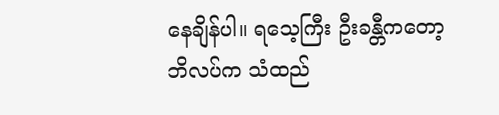နေချိန်ပါ။ ရသေ့ကြီး ဦးခန္တီကတော့ ဘိလပ်က သံထည်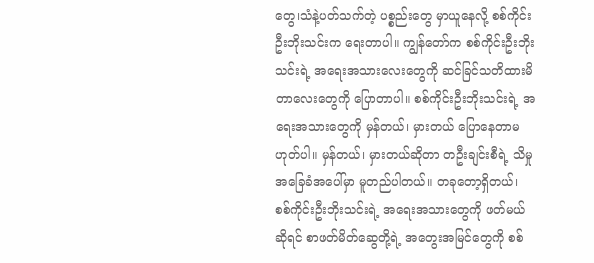တွေ၊သံနဲ့ပတ်သက်တဲ့ ပစ္စည်းတွေ မှာယူနေလို့ စစ်ကိုင်းဦးဘိုးသင်းက ရေးတာပါ။ ကျွန်တော်က စစ်ကိုင်းဦးဘိုးသင်းရဲ့ အရေးအသားလေးတွေကို ဆင်ခြင်သတိထားမိတာလေးတွေကို ပြောတာပါ။ စစ်ကိုင်းဦးဘိုးသင်းရဲ့ အရေးအသားတွေကို မှန်တယ်၊ မှားတယ် ပြောနေတာမဟုတ်ပါ။ မှန်တယ်၊ မှားတယ်ဆိုတာ တဦးချင်းစီရဲ့ သိမှုအခြေခံအပေါ်မှာ မူတည်ပါတယ်။ တခုတော့ရှိတယ်၊ စစ်ကိုင်းဦးဘိုးသင်းရဲ့ အရေးအသားတွေကို ဖတ်မယ်ဆိုရင် စာဖတ်မိတ်ဆွေတို့ရဲ့ အတွေးအမြင်တွေကို စစ်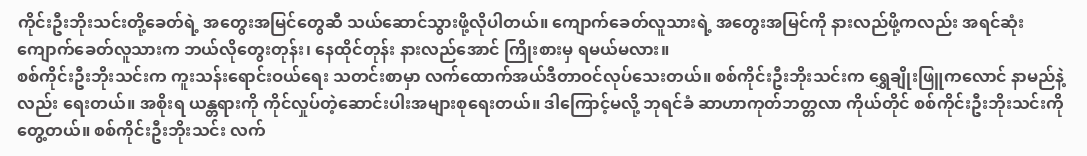ကိုင်းဦးဘိုးသင်းတို့ခေတ်ရဲ့ အတွေးအမြင်တွေဆီ သယ်ဆောင်သွားဖို့လိုပါတယ်။ ကျောက်ခေတ်လူသားရဲ့ အတွေးအမြင်ကို နားလည်ဖို့ကလည်း အရင်ဆုံး ကျောက်ခေတ်လူသားက ဘယ်လိုတွေးတုန်း၊ နေထိုင်တုန်း နားလည်အောင် ကြိုးစားမှ ရမယ်မလား။
စစ်ကိုင်းဦးဘိုးသင်းက ကူးသန်းရောင်းဝယ်ရေး သတင်းစာမှာ လက်ထောက်အယ်ဒီတာဝင်လုပ်သေးတယ်။ စစ်ကိုင်းဦးဘိုးသင်းက ရွှေချိုးဖြူကလောင် နာမည်နဲ့လည်း ရေးတယ်။ အစိုးရ ယန္တရားကို ကိုင်လှုပ်တဲ့ဆောင်းပါးအများစုရေးတယ်။ ဒါကြောင့်မလို့ ဘုရင်ခံ ဆာဟာကုတ်ဘတ္တလာ ကိုယ်တိုင် စစ်ကိုင်းဦးဘိုးသင်းကိုတွေ့တယ်။ စစ်ကိုင်းဦးဘိုးသင်း လက်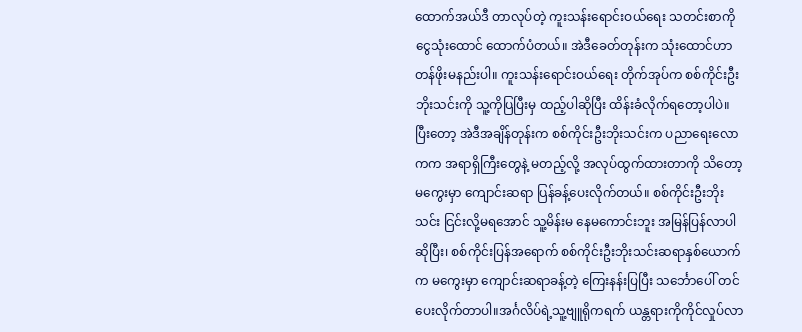ထောက်အယ်ဒီ တာလုပ်တဲ့ ကူးသန်းရောင်းဝယ်ရေး သတင်းစာကို ငွေသုံးထောင် ထောက်ပံတယ်။ အဲဒီခေတ်တုန်းက သုံးထောင်ဟာတန်ဖိုးမနည်းပါ။ ကူးသန်းရောင်းဝယ်ရေး တိုက်အုပ်က စစ်ကိုင်းဦးဘိုးသင်းကို သူ့ကိုပြပြီးမှ ထည့်ပါဆိုပြီး ထိန်းခံလိုက်ရတော့ပါပဲ။ ပြီးတော့ အဲဒီအချိန်တုန်းက စစ်ကိုင်းဦးဘိုးသင်းက ပညာရေးလောကက အရာရှိကြီးတွေနဲ့ မတည့်လို့ အလုပ်ထွက်ထားတာကို သိတော့ မကွေးမှာ ကျောင်းဆရာ ပြန်ခန့်ပေးလိုက်တယ်။ စစ်ကိုင်းဦးဘိုးသင်း ငြင်းလို့မရအောင် သူ့မိန်းမ နေမကောင်းဘူး အမြန်ပြန်လာပါဆိုပြီး၊ စစ်ကိုင်းပြန်အရောက် စစ်ကိုင်းဦးဘိုးသင်းဆရာနှစ်ယောက်က မကွေးမှာ ကျောင်းဆရာခန့်တဲ့ ကြေးနန်းပြပြီး သင်္ဘောပေါ် တင်ပေးလိုက်တာပါ။အင်္ဂလိပ်ရဲ့သူ့ဗျူရိုကရက် ယန္တရားကိုကိုင်လှုပ်လာ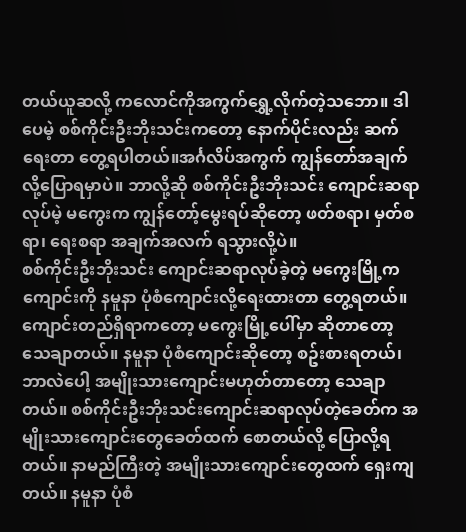တယ်ယူဆလို့ ကလောင်ကိုအကွက်ရွှေ့လိုက်တဲ့သဘော။ ဒါပေမဲ့ စစ်ကိုင်းဦးဘိုးသင်းကတော့ နောက်ပိုင်းလည်း ဆက်ရေးတာ တွေ့ရပါတယ်။အင်္ဂလိပ်အကွက် ကျွန်တော်အချက်လို့ပြောရမှာပဲ။ ဘာလို့ဆို စစ်ကိုင်းဦးဘိုးသင်း ကျောင်းဆရာလုပ်မဲ့ မကွေးက ကျွန်တော့်မွေးရပ်ဆိုတော့ ဖတ်စရာ၊ မှတ်စရာ၊ ရေးစရာ အချက်အလက် ရသွားလို့ပဲ။
စစ်ကိုင်းဦးဘိုးသင်း ကျောင်းဆရာလုပ်ခဲ့တဲ့ မကွေးမြို့ကကျောင်းကို နမူနာ ပုံစံကျောင်းလို့ရေးထားတာ တွေ့ရတယ်။ ကျောင်းတည်ရှိရာကတော့ မကွေးမြို့ပေါ်မှာ ဆိုတာတော့ သေချာတယ်။ နမူနာ ပုံစံကျောင်းဆိုတော့ စဥ်းစားရတယ်၊ ဘာလဲပေါ့ အမျိုးသားကျောင်းမဟုတ်တာတော့ သေချာတယ်။ စစ်ကိုင်းဦးဘိုးသင်းကျောင်းဆရာလုပ်တဲ့ခေတ်က အမျိုးသားကျောင်းတွေခေတ်ထက် စောတယ်လို့ ပြောလို့ရတယ်။ နာမည်ကြီးတဲ့ အမျိုးသားကျောင်းတွေထက် ရှေးကျတယ်။ နမူနာ ပုံစံ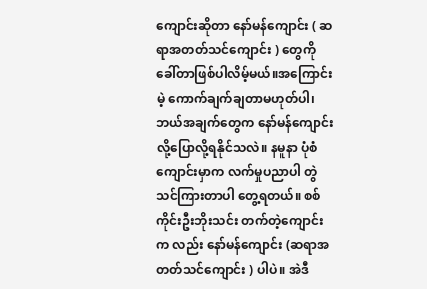ကျောင်းဆိုတာ နော်မန်ကျောင်း ( ဆရာအတတ်သင်ကျောင်း ) တွေကို ခေါ်တာဖြစ်ပါလိမ့်မယ်။အကြောင်းမဲ့ ကောက်ချက်ချတာမဟုတ်ပါ၊ ဘယ်အချက်တွေက နော်မန်ကျောင်းလို့ပြောလို့ရနိုင်သလဲ။ နမူနာ ပုံစံကျောင်းမှာက လက်မှုပညာပါ တွဲသင်ကြားတာပါ တွေ့ရတယ်။ စစ်ကိုင်းဦးဘိုးသင်း တက်တဲ့ကျောင်းက လည်း နော်မန်ကျောင်း (ဆရာအတတ်သင်ကျောင်း ) ပါပဲ။ အဲဒီ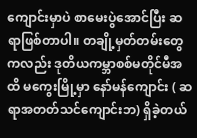ကျောင်းမှာပဲ စာမေးပွဲအောင်ပြီး ဆရာဖြစ်တာပါ။ တချို့မှတ်တမ်းတွေကလည်း ဒုတိယကမ္ဘာစစ်မတိုင်မီအထိ မကွေးမြို့မှာ နော်မန်ကျောင်း ( ဆရာအတတ်သင်ကျောင်းဘ) ရှိခဲ့တယ်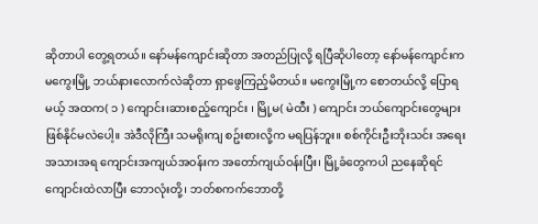ဆိုတာပါ တွေ့ရတယ်။ နော်မန်ကျောင်းဆိုတာ အတည်ပြုလို့ ရပြီဆိုပါတော့ နော်မန်ကျောင်းက မကွေးမြို့ ဘယ်နားလောက်လဲဆိုတာ ရှာဖွေကြည့်မိတယ်။ မကွေးမြို့က စောတယ်လို့ ပြောရမယ့် အထက( ၁ ) ကျောင်း၊ဆားစည့်ကျောင်း ၊ မြို့မ( မဲထီး ) ကျောင်း ဘယ်ကျောင်းတွေများ ဖြစ်နိုင်မလဲပေါ့။ အဲဒီလိုကြီး သမရိုးကျ စဥ်းစားလို့က မရပြန်ဘူး။ စစ်ကိုင်းဦးဘိုးသင်း အရေးအသားအရ ကျောင်းအကျယ်အဝန်းက အတော်ကျယ်ဝန်းပြီး၊ မြို့ခံတွေကပါ ညနေဆိုရင် ကျောင်းထဲလာပြီး ဘောလုံးတို့၊ ဘတ်စကက်ဘောတို့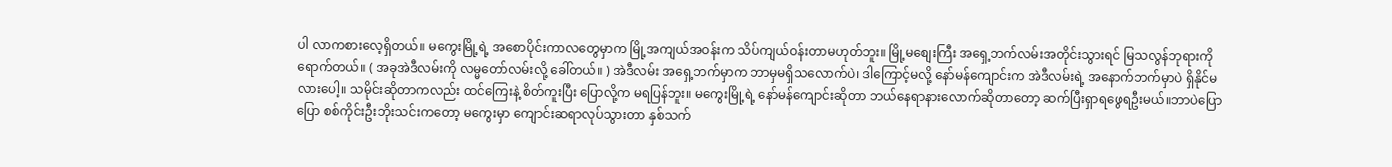ပါ လာကစားလေ့ရှိတယ်။ မကွေးမြို့ရဲ့ အစောပိုင်းကာလတွေမှာက မြို့အကျယ်အဝန်းက သိပ်ကျယ်ဝန်းတာမဟုတ်ဘူး။ မြို့မစျေးကြီး အရှေ့ဘက်လမ်းအတိုင်းသွားရင် မြသလွန်ဘုရားကို ရောက်တယ်။ ( အခုအဲဒီလမ်းကို လမ္မတော်လမ်းလို့ ခေါ်တယ်။ ) အဲဒီလမ်း အရှေ့ဘက်မှာက ဘာမှမရှိသလောက်ပဲ၊ ဒါကြောင့်မလို့ နော်မန်ကျောင်းက အဲဒီလမ်းရဲ့ အနောက်ဘက်မှာပဲ ရှိနိုင်မလားပေါ့။ သမိုင်းဆိုတာကလည်း ထင်ကြေးနဲ့ စိတ်ကူးပြီး ပြောလို့က မရပြန်ဘူး။ မကွေးမြို့ရဲ့ နော်မန်ကျောင်းဆိုတာ ဘယ်နေရာနားလောက်ဆိုတာတော့ ဆက်ပြီးရှာရဖွေရဦးမယ်။ဘာပဲပြောပြော စစ်ကိုင်းဦးဘိုးသင်းကတော့ မကွေးမှာ ကျောင်းဆရာလုပ်သွားတာ နှစ်သက်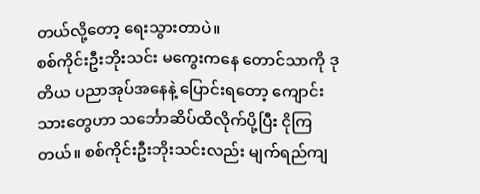တယ်လို့တော့ ရေးသွားတာပဲ။
စစ်ကိုင်းဦးဘိုးသင်း မကွေးကနေ တောင်သာကို ဒုတိယ ပညာအုပ်အနေနဲ့ ပြောင်းရတော့ ကျောင်း သားတွေဟာ သင်္ဘောဆိပ်ထိလိုက်ပို့ပြီး ငိုကြတယ်။ စစ်ကိုင်းဦးဘိုးသင်းလည်း မျက်ရည်ကျ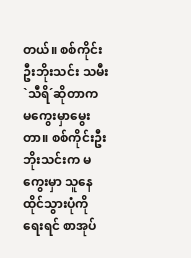တယ်။ စစ်ကိုင်းဦးဘိုးသင်း သမီး `သီရိ´ဆိုတာက မကွေးမှာမွေးတာ။ စစ်ကိုင်းဦးဘိုးသင်းက မကွေးမှာ သူနေထိုင်သွားပုံကိုရေးရင် စာအုပ်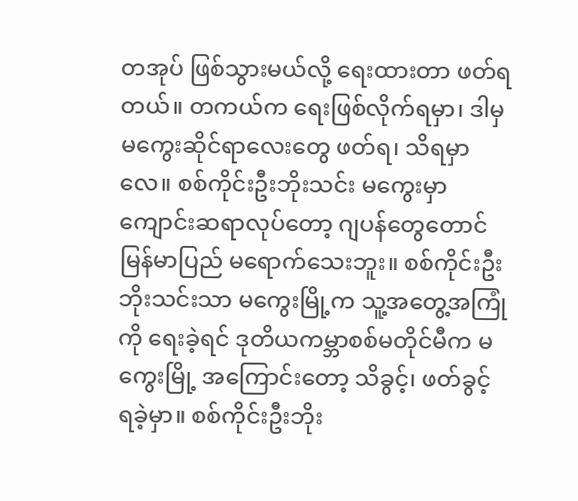တအုပ် ဖြစ်သွားမယ်လို့ ရေးထားတာ ဖတ်ရတယ်။ တကယ်က ရေးဖြစ်လိုက်ရမှာ၊ ဒါမှ မကွေးဆိုင်ရာလေးတွေ ဖတ်ရ၊ သိရမှာလေ။ စစ်ကိုင်းဦးဘိုးသင်း မကွေးမှာ ကျောင်းဆရာလုပ်တော့ ဂျပန်တွေတောင် မြန်မာပြည် မရောက်သေးဘူး။ စစ်ကိုင်းဦးဘိုးသင်းသာ မကွေးမြို့က သူ့အတွေ့အကြုံကို ရေးခဲ့ရင် ဒုတိယကမ္ဘာစစ်မတိုင်မီက မကွေးမြို့ အကြောင်းတော့ သိခွင့်၊ ဖတ်ခွင့် ရခဲ့မှာ။ စစ်ကိုင်းဦးဘိုး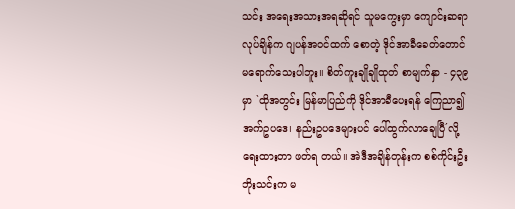သင်း အရေးအသားအရဆိုရင် သူမကွေးမှာ ကျောင်းဆရာလုပ်ချိန်က ဂျပန်အဝင်ထက် စောတဲ့ ဒိုင်အာခီခေတ်တောင် မရောက်သေးပါဘူး။ စိတ်ကူးချိုချိုထုတ် စာမျက်နှာ - ၄၃၉ မှာ `ထိုအတွင်း မြန်မာပြည်ကို ဒိုင်အာခီပေးရန် ကြေညာ၍ အက်ဥပဒေ၊ နည်းဥပဒေများပင် ပေါ်ထွက်လာချေပြီ´လို့ ရေးထားတာ ဖတ်ရ တယ်။ အဲဒီအချိန်တုန်းက စစ်ကိုင်းဦးဘိုးသင်းက မ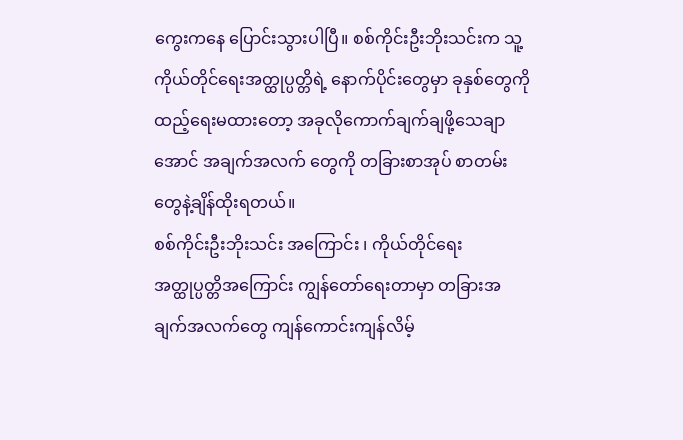ကွေးကနေ ပြောင်းသွားပါပြီ။ စစ်ကိုင်းဦးဘိုးသင်းက သူ့ကိုယ်တိုင်ရေးအတ္ထုပ္ပတ္တိရဲ့ နောက်ပိုင်းတွေမှာ ခုနှစ်တွေကိုထည့်ရေးမထားတော့ အခုလိုကောက်ချက်ချဖို့သေချာအောင် အချက်အလက် တွေကို တခြားစာအုပ် စာတမ်းတွေနဲ့ချိန်ထိုးရတယ်။
စစ်ကိုင်းဦးဘိုးသင်း အကြောင်း ၊ ကိုယ်တိုင်ရေး အတ္ထုပ္ပတ္တိအကြောင်း ကျွန်တော်ရေးတာမှာ တခြားအချက်အလက်တွေ ကျန်ကောင်းကျန်လိမ့်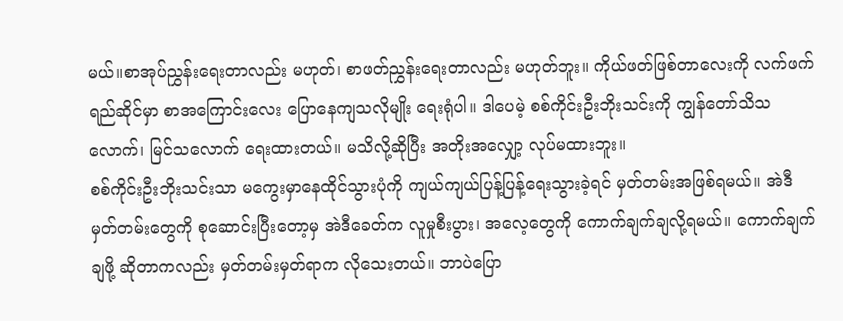မယ်။စာအုပ်ညွှန်းရေးတာလည်း မဟုတ်၊ စာဖတ်ညွှန်းရေးတာလည်း မဟုတ်ဘူး။ ကိုယ်ဖတ်ဖြစ်တာလေးကို လက်ဖက်ရည်ဆိုင်မှာ စာအကြောင်းလေး ပြောနေကျသလိုမျိုး ရေးရုံပါ။ ဒါပေမဲ့ စစ်ကိုင်းဦးဘိုးသင်းကို ကျွန်တော်သိသလောက်၊ မြင်သလောက် ရေးထားတယ်။ မသိလို့ဆိုပြီး အတိုးအလျှော့ လုပ်မထားဘူး။
စစ်ကိုင်းဦးဘိုးသင်းသာ မကွေးမှာနေထိုင်သွားပုံကို ကျယ်ကျယ်ပြန့်ပြန့်ရေးသွားခဲ့ရင် မှတ်တမ်းအဖြစ်ရမယ်။ အဲဒီမှတ်တမ်းတွေကို စုဆောင်းပြီးတော့မှ အဲဒီခေတ်က လူမှုစီးပွား၊ အလေ့တွေကို ကောက်ချက်ချလို့ရမယ်။ ကောက်ချက်ချဖို့ ဆိုတာကလည်း မှတ်တမ်းမှတ်ရာက လိုသေးတယ်။ ဘာပဲပြော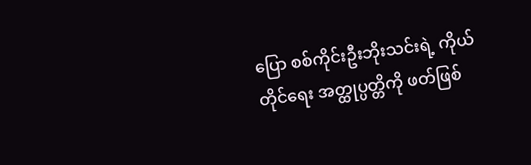ပြော စစ်ကိုင်းဦးဘိုးသင်းရဲ့ ကိုယ်တိုင်ရေး အတ္ထုပ္ပတ္တိကို ဖတ်ဖြစ်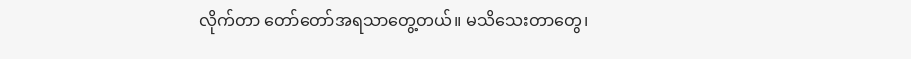လိုက်တာ တော်တော်အရသာတွေ့တယ်။ မသိသေးတာတွေ၊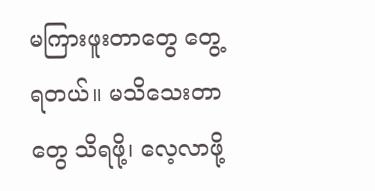မကြားဖူးတာတွေ တွေ့ရတယ်။ မသိသေးတာတွေ သိရဖို့၊ လေ့လာဖို့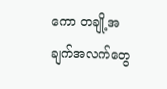ကော တချို့အချက်အလက်တွေ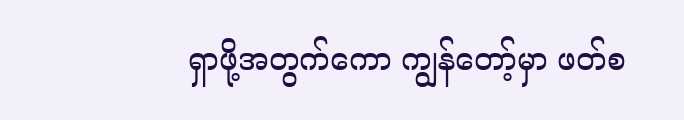ရှာဖို့အတွက်ကော ကျွန်တော့်မှာ ဖတ်စ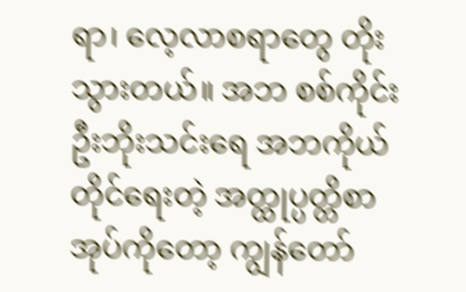ရာ၊ လေ့လာစရာတွေ တိုးသွားတယ်။ အဘ စစ်ကိုင်းဦးဘိုးသင်းရေ အဘကိုယ်တိုင်ရေးတဲ့ အတ္ထုပ္ပတ္တိစာအုပ်ကိုတော့ ကျွန်တော်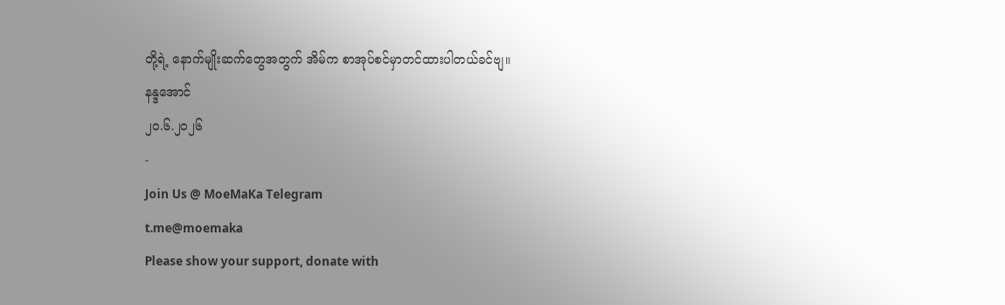တို့ရဲ့ နောက်မျိုးဆက်တွေအတွက် အိမ်က စာအုပ်စင်မှာတင်ထားပါတယ်ခင်ဗျ။
နန္ဒအောင်
၂၀.၆.၂၀၂၆
-
Join Us @ MoeMaKa Telegram
t.me@moemaka
Please show your support, donate with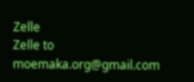Zelle
Zelle to moemaka.org@gmail.com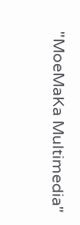"MoeMaKa Multimedia"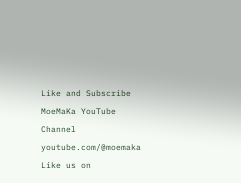Like and Subscribe MoeMaKa YouTube Channel
youtube.com/@moemaka
Like us on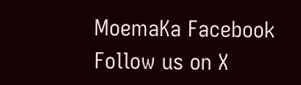MoemaKa Facebook
Follow us on X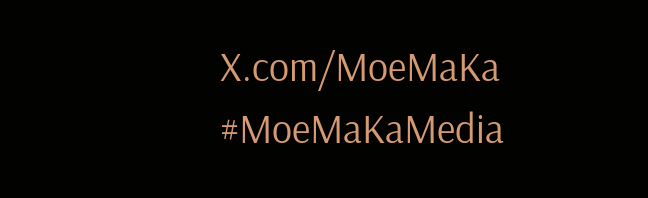X.com/MoeMaKa
#MoeMaKaMedia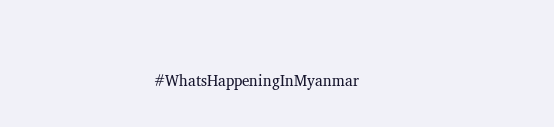#WhatsHappeningInMyanmar